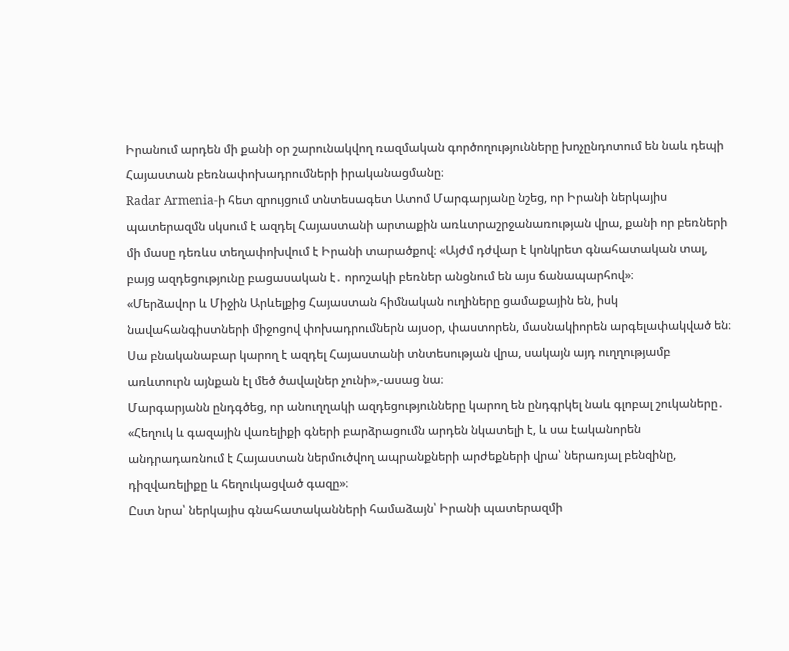Իրանում արդեն մի քանի օր շարունակվող ռազմական գործողությունները խոչընդոտում են նաև դեպի Հայաստան բեռնափոխադրումների իրականացմանը։
Radar Armenia-ի հետ զրույցում տնտեսագետ Ատոմ Մարգարյանը նշեց, որ Իրանի ներկայիս պատերազմն սկսում է ազդել Հայաստանի արտաքին առևտրաշրջանառության վրա, քանի որ բեռների մի մասը դեռևս տեղափոխվում է Իրանի տարածքով։ «Այժմ դժվար է կոնկրետ գնահատական տալ, բայց ազդեցությունը բացասական է․ որոշակի բեռներ անցնում են այս ճանապարհով»։
«Մերձավոր և Միջին Արևելքից Հայաստան հիմնական ուղիները ցամաքային են, իսկ նավահանգիստների միջոցով փոխադրումներն այսօր, փաստորեն, մասնակիորեն արգելափակված են։ Սա բնականաբար կարող է ազդել Հայաստանի տնտեսության վրա, սակայն այդ ուղղությամբ առևտուրն այնքան էլ մեծ ծավալներ չունի»,-ասաց նա։
Մարգարյանն ընդգծեց, որ անուղղակի ազդեցությունները կարող են ընդգրկել նաև գլոբալ շուկաները․ «Հեղուկ և գազային վառելիքի գների բարձրացումն արդեն նկատելի է, և սա էականորեն անդրադառնում է Հայաստան ներմուծվող ապրանքների արժեքների վրա՝ ներառյալ բենզինը, դիզվառելիքը և հեղուկացված գազը»։
Ըստ նրա՝ ներկայիս գնահատականների համաձայն՝ Իրանի պատերազմի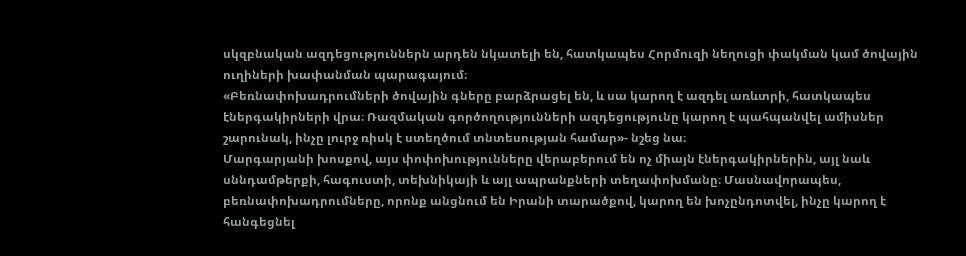սկզբնական ազդեցություններն արդեն նկատելի են, հատկապես Հորմուզի նեղուցի փակման կամ ծովային ուղիների խափանման պարագայում։
«Բեռնափոխադրումների ծովային գները բարձրացել են, և սա կարող է ազդել առևտրի, հատկապես էներգակիրների վրա։ Ռազմական գործողությունների ազդեցությունը կարող է պահպանվել ամիսներ շարունակ, ինչը լուրջ ռիսկ է ստեղծում տնտեսության համար»- նշեց նա։
Մարգարյանի խոսքով, այս փոփոխությունները վերաբերում են ոչ միայն էներգակիրներին, այլ նաև սննդամթերքի, հագուստի, տեխնիկայի և այլ ապրանքների տեղափոխմանը։ Մասնավորապես, բեռնափոխադրումները, որոնք անցնում են Իրանի տարածքով, կարող են խոչընդոտվել, ինչը կարող է հանգեցնել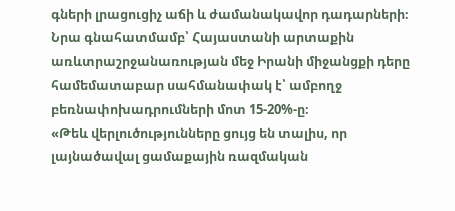գների լրացուցիչ աճի և ժամանակավոր դադարների։
Նրա գնահատմամբ՝ Հայաստանի արտաքին առևտրաշրջանառության մեջ Իրանի միջանցքի դերը համեմատաբար սահմանափակ է՝ ամբողջ բեռնափոխադրումների մոտ 15-20%-ը։
«Թեև վերլուծությունները ցույց են տալիս, որ լայնածավալ ցամաքային ռազմական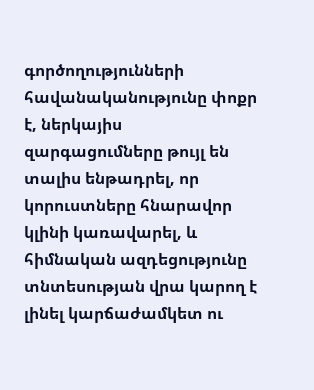գործողությունների հավանականությունը փոքր է, ներկայիս զարգացումները թույլ են տալիս ենթադրել, որ կորուստները հնարավոր կլինի կառավարել, և հիմնական ազդեցությունը տնտեսության վրա կարող է լինել կարճաժամկետ ու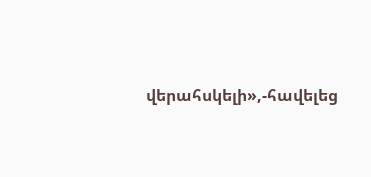վերահսկելի»,-հավելեց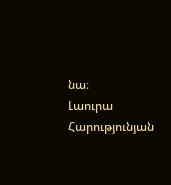նա։
Լաուրա Հարությունյան